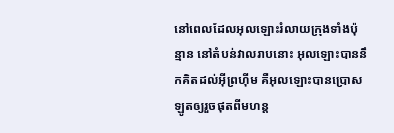នៅពេលដែលអុលឡោះរំលាយក្រុងទាំងប៉ុន្មាន នៅតំបន់វាលរាបនោះ អុលឡោះបាននឹកគិតដល់អ៊ីព្រហ៊ីម គឺអុលឡោះបានប្រោសឡូតឲ្យរួចផុតពីមហន្ត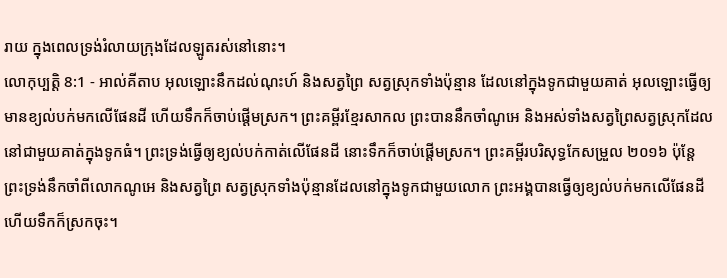រាយ ក្នុងពេលទ្រង់រំលាយក្រុងដែលឡូតរស់នៅនោះ។
លោកុប្បត្តិ 8:1 - អាល់គីតាប អុលឡោះនឹកដល់ណុះហ៍ និងសត្វព្រៃ សត្វស្រុកទាំងប៉ុន្មាន ដែលនៅក្នុងទូកជាមួយគាត់ អុលឡោះធ្វើឲ្យមានខ្យល់បក់មកលើផែនដី ហើយទឹកក៏ចាប់ផ្តើមស្រក។ ព្រះគម្ពីរខ្មែរសាកល ព្រះបាននឹកចាំណូអេ និងអស់ទាំងសត្វព្រៃសត្វស្រុកដែលនៅជាមួយគាត់ក្នុងទូកធំ។ ព្រះទ្រង់ធ្វើឲ្យខ្យល់បក់កាត់លើផែនដី នោះទឹកក៏ចាប់ផ្ដើមស្រក។ ព្រះគម្ពីរបរិសុទ្ធកែសម្រួល ២០១៦ ប៉ុន្តែ ព្រះទ្រង់នឹកចាំពីលោកណូអេ និងសត្វព្រៃ សត្វស្រុកទាំងប៉ុន្មានដែលនៅក្នុងទូកជាមួយលោក ព្រះអង្គបានធ្វើឲ្យខ្យល់បក់មកលើផែនដី ហើយទឹកក៏ស្រកចុះ។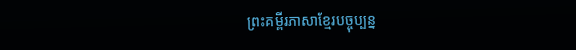ព្រះគម្ពីរភាសាខ្មែរបច្ចុប្បន្ន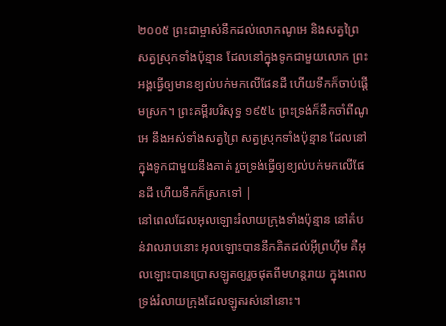២០០៥ ព្រះជាម្ចាស់នឹកដល់លោកណូអេ និងសត្វព្រៃ សត្វស្រុកទាំងប៉ុន្មាន ដែលនៅក្នុងទូកជាមួយលោក ព្រះអង្គធ្វើឲ្យមានខ្យល់បក់មកលើផែនដី ហើយទឹកក៏ចាប់ផ្ដើមស្រក។ ព្រះគម្ពីរបរិសុទ្ធ ១៩៥៤ ព្រះទ្រង់ក៏នឹកចាំពីណូអេ នឹងអស់ទាំងសត្វព្រៃ សត្វស្រុកទាំងប៉ុន្មាន ដែលនៅក្នុងទូកជាមួយនឹងគាត់ រួចទ្រង់ធ្វើឲ្យខ្យល់បក់មកលើផែនដី ហើយទឹកក៏ស្រកទៅ |
នៅពេលដែលអុលឡោះរំលាយក្រុងទាំងប៉ុន្មាន នៅតំបន់វាលរាបនោះ អុលឡោះបាននឹកគិតដល់អ៊ីព្រហ៊ីម គឺអុលឡោះបានប្រោសឡូតឲ្យរួចផុតពីមហន្តរាយ ក្នុងពេលទ្រង់រំលាយក្រុងដែលឡូតរស់នៅនោះ។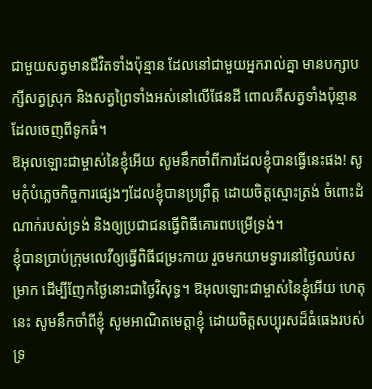ជាមួយសត្វមានជីវិតទាំងប៉ុន្មាន ដែលនៅជាមួយអ្នករាល់គ្នា មានបក្សាបក្សីសត្វស្រុក និងសត្វព្រៃទាំងអស់នៅលើផែនដី ពោលគឺសត្វទាំងប៉ុន្មានដែលចេញពីទូកធំ។
ឱអុលឡោះជាម្ចាស់នៃខ្ញុំអើយ សូមនឹកចាំពីការដែលខ្ញុំបានធ្វើនេះផង! សូមកុំបំភ្លេចកិច្ចការផ្សេងៗដែលខ្ញុំបានប្រព្រឹត្ត ដោយចិត្តស្មោះត្រង់ ចំពោះដំណាក់របស់ទ្រង់ និងឲ្យប្រជាជនធ្វើពិធីគោរពបម្រើទ្រង់។
ខ្ញុំបានប្រាប់ក្រុមលេវីឲ្យធ្វើពិធីជម្រះកាយ រួចមកយាមទ្វារនៅថ្ងៃឈប់សម្រាក ដើម្បីញែកថ្ងៃនោះជាថ្ងៃវិសុទ្ធ។ ឱអុលឡោះជាម្ចាស់នៃខ្ញុំអើយ ហេតុនេះ សូមនឹកចាំពីខ្ញុំ សូមអាណិតមេត្តាខ្ញុំ ដោយចិត្តសប្បុរសដ៏ធំធេងរបស់ទ្រ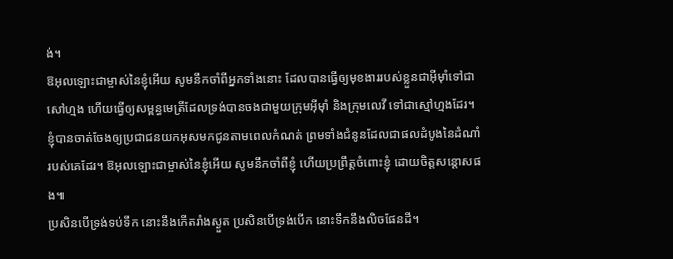ង់។
ឱអុលឡោះជាម្ចាស់នៃខ្ញុំអើយ សូមនឹកចាំពីអ្នកទាំងនោះ ដែលបានធ្វើឲ្យមុខងាររបស់ខ្លួនជាអ៊ីមុាំទៅជាសៅហ្មង ហើយធ្វើឲ្យសម្ពន្ធមេត្រីដែលទ្រង់បានចងជាមួយក្រុមអ៊ីមុាំ និងក្រុមលេវី ទៅជាស្មៅហ្មងដែរ។
ខ្ញុំបានចាត់ចែងឲ្យប្រជាជនយកអុសមកជូនតាមពេលកំណត់ ព្រមទាំងជំនូនដែលជាផលដំបូងនៃដំណាំរបស់គេដែរ។ ឱអុលឡោះជាម្ចាស់នៃខ្ញុំអើយ សូមនឹកចាំពីខ្ញុំ ហើយប្រព្រឹត្តចំពោះខ្ញុំ ដោយចិត្តសន្ដោសផង៕
ប្រសិនបើទ្រង់ទប់ទឹក នោះនឹងកើតរាំងស្ងួត ប្រសិនបើទ្រង់បើក នោះទឹកនឹងលិចផែនដី។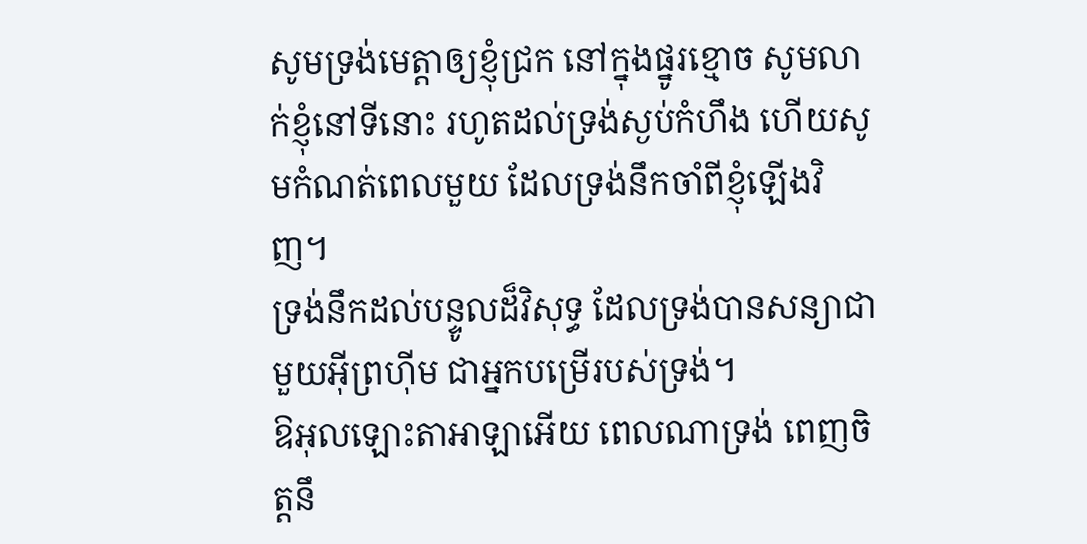សូមទ្រង់មេត្តាឲ្យខ្ញុំជ្រក នៅក្នុងផ្នូរខ្មោច សូមលាក់ខ្ញុំនៅទីនោះ រហូតដល់ទ្រង់ស្ងប់កំហឹង ហើយសូមកំណត់ពេលមួយ ដែលទ្រង់នឹកចាំពីខ្ញុំឡើងវិញ។
ទ្រង់នឹកដល់បន្ទូលដ៏វិសុទ្ធ ដែលទ្រង់បានសន្យាជាមួយអ៊ីព្រហ៊ីម ជាអ្នកបម្រើរបស់ទ្រង់។
ឱអុលឡោះតាអាឡាអើយ ពេលណាទ្រង់ ពេញចិត្តនឹ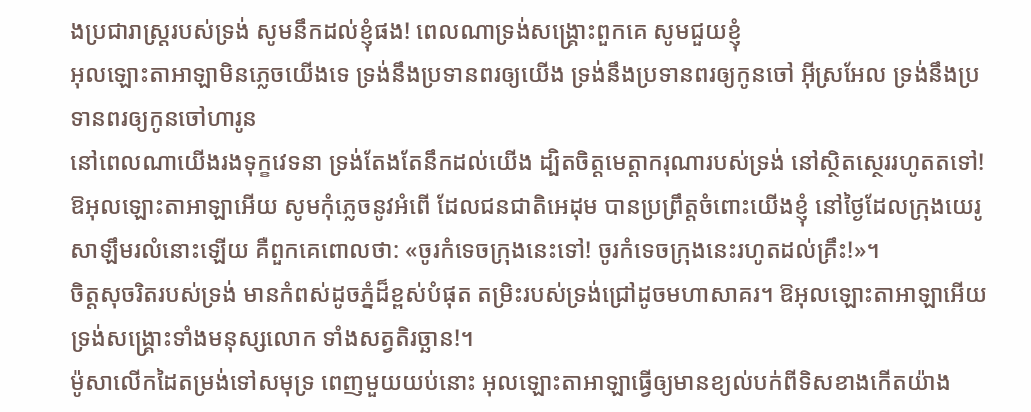ងប្រជារាស្ដ្ររបស់ទ្រង់ សូមនឹកដល់ខ្ញុំផង! ពេលណាទ្រង់សង្គ្រោះពួកគេ សូមជួយខ្ញុំ
អុលឡោះតាអាឡាមិនភ្លេចយើងទេ ទ្រង់នឹងប្រទានពរឲ្យយើង ទ្រង់នឹងប្រទានពរឲ្យកូនចៅ អ៊ីស្រអែល ទ្រង់នឹងប្រទានពរឲ្យកូនចៅហារូន
នៅពេលណាយើងរងទុក្ខវេទនា ទ្រង់តែងតែនឹកដល់យើង ដ្បិតចិត្តមេត្តាករុណារបស់ទ្រង់ នៅស្ថិតស្ថេររហូតតទៅ!
ឱអុលឡោះតាអាឡាអើយ សូមកុំភ្លេចនូវអំពើ ដែលជនជាតិអេដុម បានប្រព្រឹត្តចំពោះយើងខ្ញុំ នៅថ្ងៃដែលក្រុងយេរូសាឡឹមរលំនោះឡើយ គឺពួកគេពោលថា: «ចូរកំទេចក្រុងនេះទៅ! ចូរកំទេចក្រុងនេះរហូតដល់គ្រឹះ!»។
ចិត្តសុចរិតរបស់ទ្រង់ មានកំពស់ដូចភ្នំដ៏ខ្ពស់បំផុត តម្រិះរបស់ទ្រង់ជ្រៅដូចមហាសាគរ។ ឱអុលឡោះតាអាឡាអើយ ទ្រង់សង្គ្រោះទាំងមនុស្សលោក ទាំងសត្វតិរច្ឆាន!។
ម៉ូសាលើកដៃតម្រង់ទៅសមុទ្រ ពេញមួយយប់នោះ អុលឡោះតាអាឡាធ្វើឲ្យមានខ្យល់បក់ពីទិសខាងកើតយ៉ាង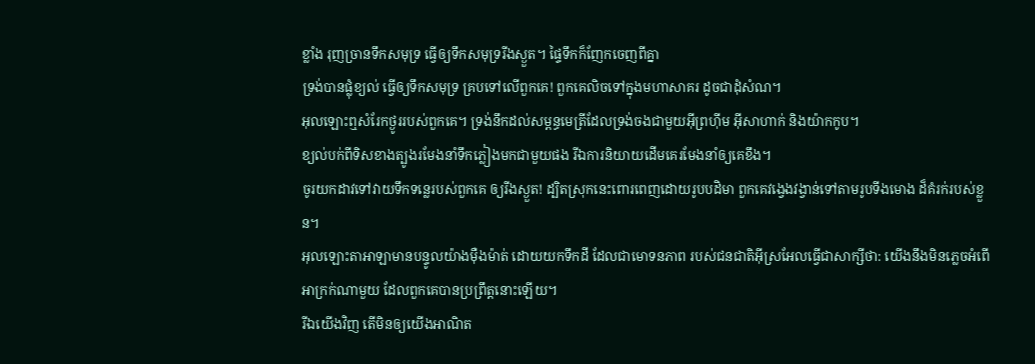ខ្លាំង រុញច្រានទឹកសមុទ្រ ធ្វើឲ្យទឹកសមុទ្ររីងស្ងួត។ ផ្ទៃទឹកក៏ញែកចេញពីគ្នា
ទ្រង់បានផ្លុំខ្យល់ ធ្វើឲ្យទឹកសមុទ្រ គ្របទៅលើពួកគេ! ពួកគេលិចទៅក្នុងមហាសាគរ ដូចជាដុំសំណ។
អុលឡោះឮសំរែកថ្ងូររបស់ពួកគេ។ ទ្រង់នឹកដល់សម្ពន្ធមេត្រីដែលទ្រង់ចងជាមួយអ៊ីព្រហ៊ីម អ៊ីសាហាក់ និងយ៉ាកកូប។
ខ្យល់បក់ពីទិសខាងត្បូងរមែងនាំទឹកភ្លៀងមកជាមួយផង រីឯការនិយាយដើមគេរមែងនាំឲ្យគេខឹង។
ចូរយកដាវទៅវាយទឹកទន្លេរបស់ពួកគេ ឲ្យរីងស្ងួត! ដ្បិតស្រុកនេះពោរពេញដោយរូបបដិមា ពួកគេវង្វេងវង្វាន់ទៅតាមរូបទីងមោង ដ៏គំរក់របស់ខ្លួន។
អុលឡោះតាអាឡាមានបន្ទូលយ៉ាងម៉ឺងម៉ាត់ ដោយយកទឹកដី ដែលជាមោទនភាព របស់ជនជាតិអ៊ីស្រអែលធ្វើជាសាក្សីថា: យើងនឹងមិនភ្លេចអំពើអាក្រក់ណាមួយ ដែលពួកគេបានប្រព្រឹត្តនោះឡើយ។
រីឯយើងវិញ តើមិនឲ្យយើងអាណិត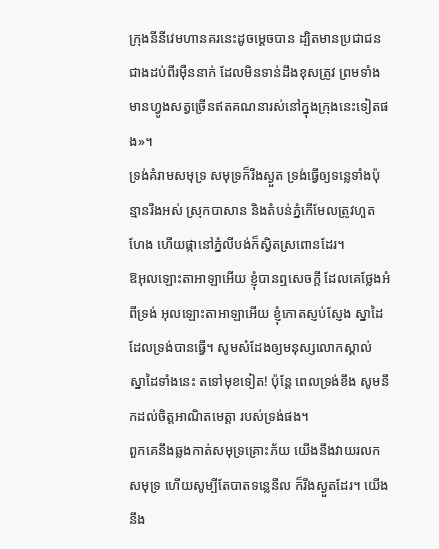ក្រុងនីនីវេមហានគរនេះដូចម្ដេចបាន ដ្បិតមានប្រជាជនជាងដប់ពីរម៉ឺននាក់ ដែលមិនទាន់ដឹងខុសត្រូវ ព្រមទាំងមានហ្វូងសត្វច្រើនឥតគណនារស់នៅក្នុងក្រុងនេះទៀតផង»។
ទ្រង់គំរាមសមុទ្រ សមុទ្រក៏រីងស្ងួត ទ្រង់ធ្វើឲ្យទន្លេទាំងប៉ុន្មានរីងអស់ ស្រុកបាសាន និងតំបន់ភ្នំកើមែលត្រូវហួតហែង ហើយផ្កានៅភ្នំលីបង់ក៏ស្វិតស្រពោនដែរ។
ឱអុលឡោះតាអាឡាអើយ ខ្ញុំបានឮសេចក្ដី ដែលគេថ្លែងអំពីទ្រង់ អុលឡោះតាអាឡាអើយ ខ្ញុំកោតស្ញប់ស្ញែង ស្នាដៃដែលទ្រង់បានធ្វើ។ សូមសំដែងឲ្យមនុស្សលោកស្គាល់ ស្នាដៃទាំងនេះ តទៅមុខទៀត! ប៉ុន្តែ ពេលទ្រង់ខឹង សូមនឹកដល់ចិត្តអាណិតមេត្តា របស់ទ្រង់ផង។
ពួកគេនឹងឆ្លងកាត់សមុទ្រគ្រោះភ័យ យើងនឹងវាយរលកសមុទ្រ ហើយសូម្បីតែបាតទន្លេនីល ក៏រីងស្ងួតដែរ។ យើងនឹង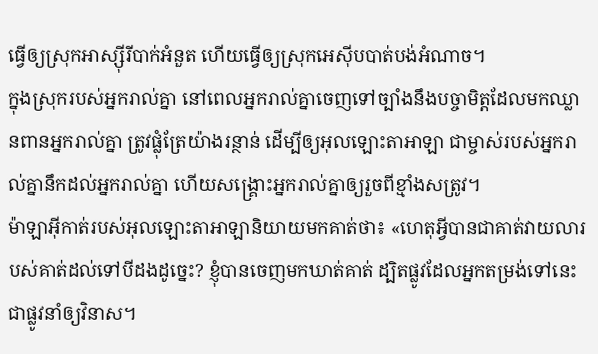ធ្វើឲ្យស្រុកអាស្ស៊ីរីបាក់អំនួត ហើយធ្វើឲ្យស្រុកអេស៊ីបបាត់បង់អំណាច។
ក្នុងស្រុករបស់អ្នករាល់គ្នា នៅពេលអ្នករាល់គ្នាចេញទៅច្បាំងនឹងបច្ចាមិត្តដែលមកឈ្លានពានអ្នករាល់គ្នា ត្រូវផ្លុំត្រែយ៉ាងរន្ថាន់ ដើម្បីឲ្យអុលឡោះតាអាឡា ជាម្ចាស់របស់អ្នករាល់គ្នានឹកដល់អ្នករាល់គ្នា ហើយសង្គ្រោះអ្នករាល់គ្នាឲ្យរួចពីខ្មាំងសត្រូវ។
ម៉ាឡាអ៊ីកាត់របស់អុលឡោះតាអាឡានិយាយមកគាត់ថា៖ «ហេតុអ្វីបានជាគាត់វាយលារបស់គាត់ដល់ទៅបីដងដូច្នេះ? ខ្ញុំបានចេញមកឃាត់គាត់ ដ្បិតផ្លូវដែលអ្នកតម្រង់ទៅនេះជាផ្លូវនាំឲ្យវិនាស។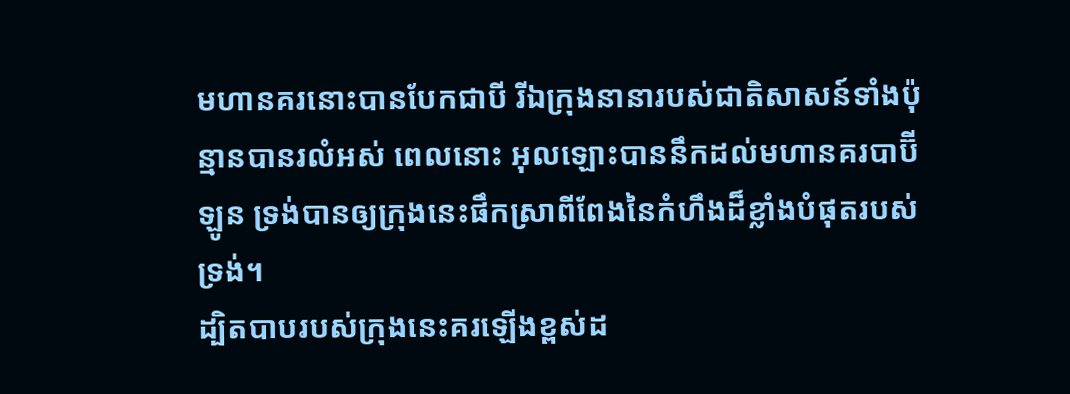មហានគរនោះបានបែកជាបី រីឯក្រុងនានារបស់ជាតិសាសន៍ទាំងប៉ុន្មានបានរលំអស់ ពេលនោះ អុលឡោះបាននឹកដល់មហានគរបាប៊ីឡូន ទ្រង់បានឲ្យក្រុងនេះផឹកស្រាពីពែងនៃកំហឹងដ៏ខ្លាំងបំផុតរបស់ទ្រង់។
ដ្បិតបាបរបស់ក្រុងនេះគរឡើងខ្ពស់ដ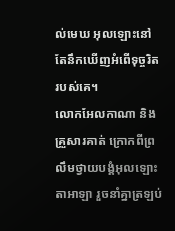ល់មេឃ អុលឡោះនៅតែនឹកឃើញអំពើទុច្ចរិតរបស់គេ។
លោកអែលកាណា និងគ្រួសារគាត់ ក្រោកពីព្រលឹមថ្វាយបង្គំអុលឡោះតាអាឡា រួចនាំគ្នាត្រឡប់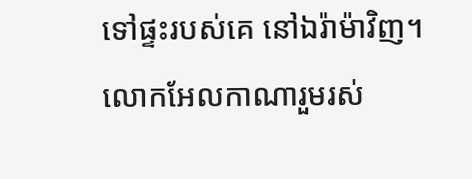ទៅផ្ទះរបស់គេ នៅឯរ៉ាម៉ាវិញ។ លោកអែលកាណារួមរស់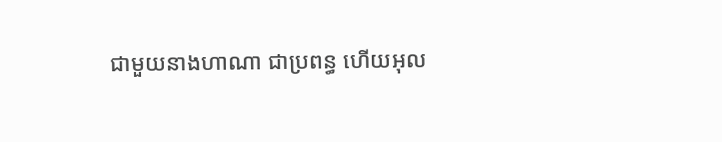ជាមួយនាងហាណា ជាប្រពន្ធ ហើយអុល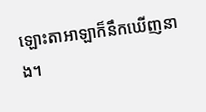ឡោះតាអាឡាក៏នឹកឃើញនាង។